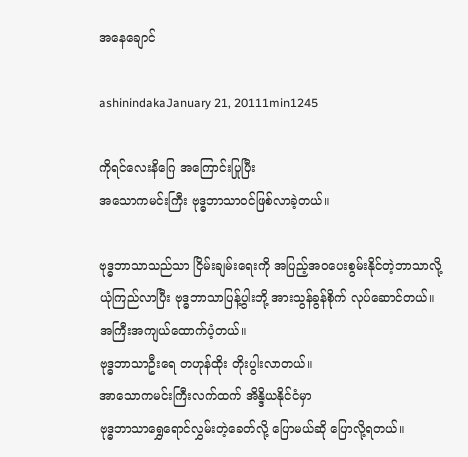အနေချောင်

ashinindakaJanuary 21, 20111min1245

ကိုရင်လေးနိဂြေ အကြောင်းပြုပြီး
အသောကမင်းကြီး ဗုဒ္ဓဘာသာဝင်ဖြစ်လာခဲ့တယ်။

ဗုဒ္ဓဘာသာသည်သာ ငြိမ်းချမ်းရေးကို အပြည့်အဝပေးစွမ်းနိုင်တဲ့ဘာသာလို့
ယုံကြည်လာပြီး ဗုဒ္ဓဘာသာပြန့်ပွါးဘို့ အားသွန်ခွန်စိုက် လုပ်ဆောင်တယ်။
အကြီးအကျယ်ထောက်ပံ့တယ်။
ဗုဒ္ဓဘာသာဦးရေ တဟုန်ထိုး တိုးပွါးလာတယ်။
အာသောကမင်းကြီးလက်ထက် အိန္ဒိယနိုင်ငံမှာ
ဗုဒ္ဓဘာသာရွှေရောင်လွှမ်းတဲ့ခေတ်လို့ ပြောမယ်ဆို ပြောလို့ရတယ်။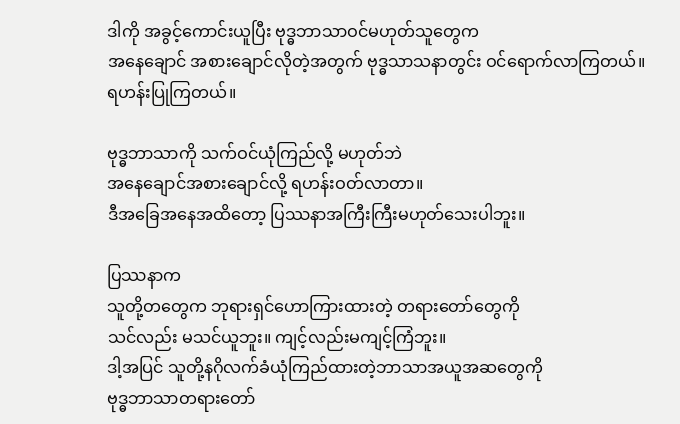ဒါကို အခွင့်ကောင်းယူပြီး ဗုဒ္ဓဘာသာဝင်မဟုတ်သူတွေက
အနေချောင် အစားချောင်လိုတဲ့အတွက် ဗုဒ္ဓသာသနာတွင်း ဝင်ရောက်လာကြတယ်။
ရဟန်းပြုကြတယ်။

ဗုဒ္ဓဘာသာကို သက်ဝင်ယုံကြည်လို့ မဟုတ်ဘဲ
အနေချောင်အစားချောင်လို့ ရဟန်းဝတ်လာတာ။
ဒီအခြေအနေအထိတော့ ပြဿနာအကြီးကြီးမဟုတ်သေးပါဘူး။

ပြဿနာက
သူတို့တတွေက ဘုရားရှင်ဟောကြားထားတဲ့ တရားတော်တွေကို
သင်လည်း မသင်ယူဘူး။ ကျင့်လည်းမကျင့်ကြံဘူး။
ဒါ့အပြင် သူတို့နဂိုလက်ခံယုံကြည်ထားတဲ့ဘာသာအယူအဆတွေကို
ဗုဒ္ဓဘာသာတရားတော်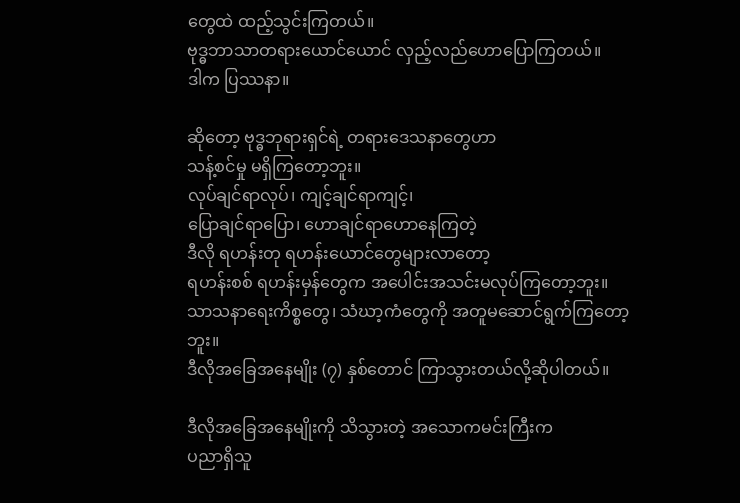တွေထဲ ထည့်သွင်းကြတယ်။
ဗုဒ္ဓဘာသာတရားယောင်ယောင် လှည့်လည်ဟောပြောကြတယ်။
ဒါက ပြဿနာ။

ဆိုတော့ ဗုဒ္ဓဘုရားရှင်ရဲ့ တရားဒေသနာတွေဟာ
သန့်စင်မှု မရှိကြတော့ဘူး။
လုပ်ချင်ရာလုပ်၊ ကျင့်ချင်ရာကျင့်၊
ပြောချင်ရာပြော၊ ဟောချင်ရာဟောနေကြတဲ့
ဒီလို ရဟန်းတု ရဟန်းယောင်တွေများလာတော့
ရဟန်းစစ် ရဟန်းမှန်တွေက အပေါင်းအသင်းမလုပ်ကြတော့ဘူး။
သာသနာရေးကိစ္စတွေ၊ သံဃာ့ကံတွေကို အတူမဆောင်ရွက်ကြတော့ဘူး။
ဒီလိုအခြေအနေမျိုး (၇) နှစ်တောင် ကြာသွားတယ်လို့ဆိုပါတယ်။

ဒီလိုအခြေအနေမျိုးကို သိသွားတဲ့ အသောကမင်းကြီးက
ပညာရှိသူ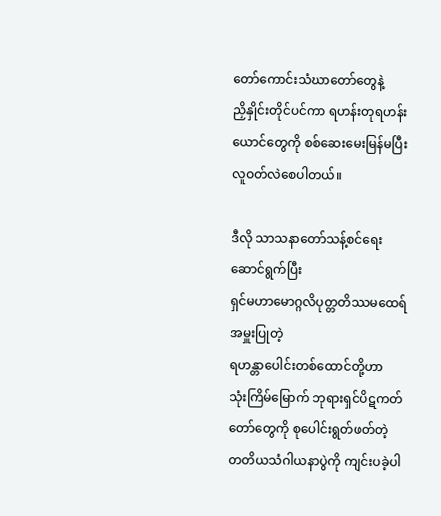တော်ကောင်းသံဃာတော်တွေနဲ့
ညှိနှိုင်းတိုင်ပင်ကာ ရဟန်းတုရဟန်းယောင်တွေကို စစ်ဆေးမေးမြန်မပြီး
လူဝတ်လဲစေပါတယ်။

ဒီလို သာသနာတော်သန့်စင်ရေးဆောင်ရွက်ပြီး
ရှင်မဟာမောဂ္ဂလိပုတ္တတိဿမထေရ်အမှူးပြုတဲ့
ရဟန္တာပေါင်းတစ်ထောင်တို့ဟာ
သုံးကြိမ်မြောက် ဘုရားရှင်ပိဋကတ်တော်တွေကို စုပေါင်းရွတ်ဖတ်တဲ့
တတိယသံဂါယနာပွဲကို ကျင်းပခဲ့ပါ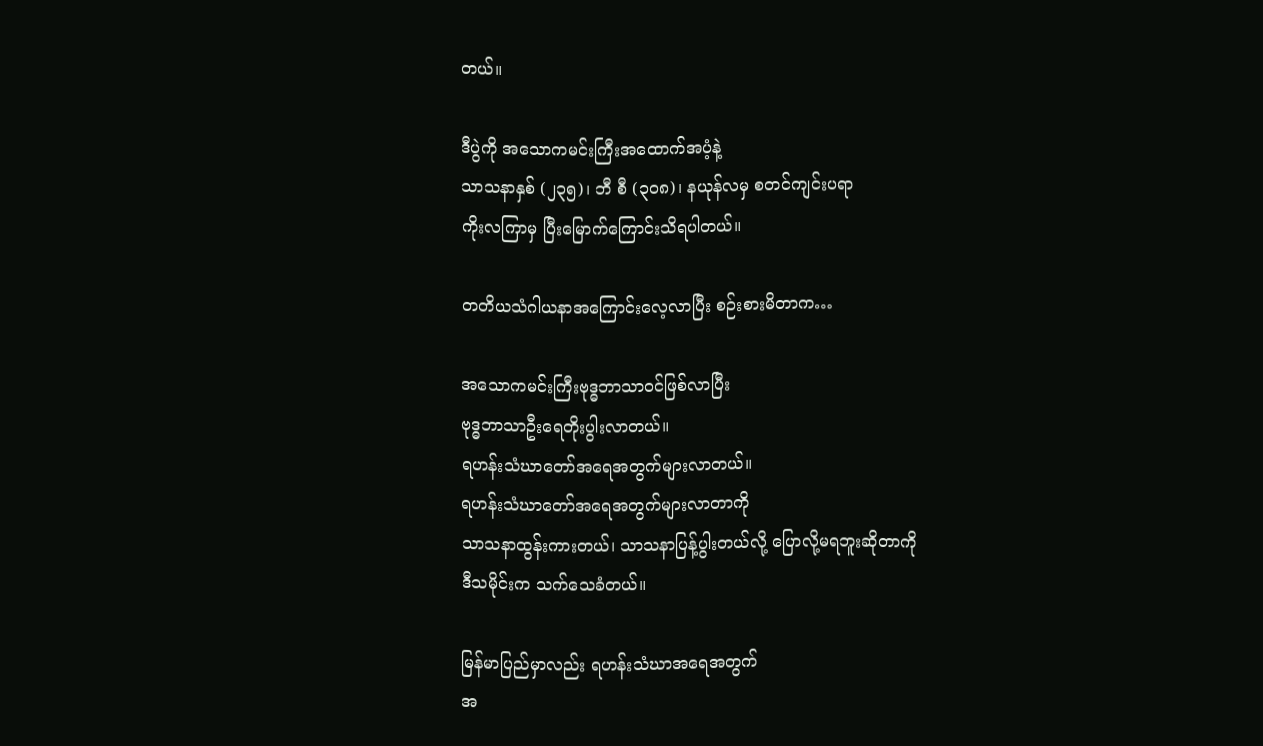တယ်။

ဒီပွဲကို အသောကမင်းကြီးအထောက်အပံ့နဲ့
သာသနာနှစ် (၂၃၅)၊ ဘီ စီ (၃၀၈)၊ နယုန်လမှ စတင်ကျင်းပရာ
ကိုးလကြာမှ ပြီးမြောက်ကြောင်းသိရပါတယ်။

တတိယသံဂါယနာအကြောင်းလေ့လာပြီး စဉ်းစားမိတာက…

အသောကမင်းကြီးဗုဒ္ဓဘာသာဝင်ဖြစ်လာပြီး
ဗုဒ္ဓဘာသာဦးရေတိုးပွါးလာတယ်။
ရဟန်းသံဃာတော်အရေအတွက်များလာတယ်။
ရဟန်းသံဃာတော်အရေအတွက်များလာတာကို
သာသနာထွန်းကားတယ်၊ သာသနာပြန့်ပွါးတယ်လို့ ပြောလို့မရဘူးဆိုတာကို
ဒီသမိုင်းက သက်သေခံတယ်။

မြန်မာပြည်မှာလည်း ရဟန်းသံဃာအရေအတွက်
အ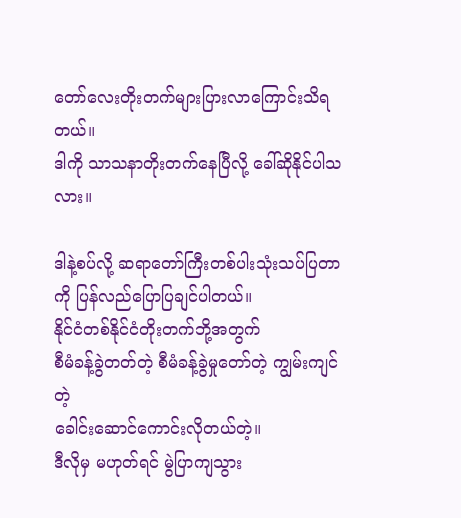တော်လေးတိုးတက်များပြားလာကြောင်းသိရတယ်။
ဒါကို သာသနာတိုးတက်နေပြီလို့ ခေါ်ဆိုနိုင်ပါသလား။

ဒါနဲ့စပ်လို့ ဆရာတော်ကြီးတစ်ပါးသုံးသပ်ပြတာကို ပြန်လည်ပြောပြချင်ပါတယ်။
နိုင်ငံတစ်နိုင်ငံတိုးတက်ဘို့အတွက်
စီမံခန့်ခွဲတတ်တဲ့ စီမံခန့်ခွဲမှုတော်တဲ့ ကျွမ်းကျင်တဲ့
ခေါင်းဆောင်ကောင်းလိုတယ်တဲ့။
ဒီလိုမှ မဟုတ်ရင် မွဲပြာကျသွား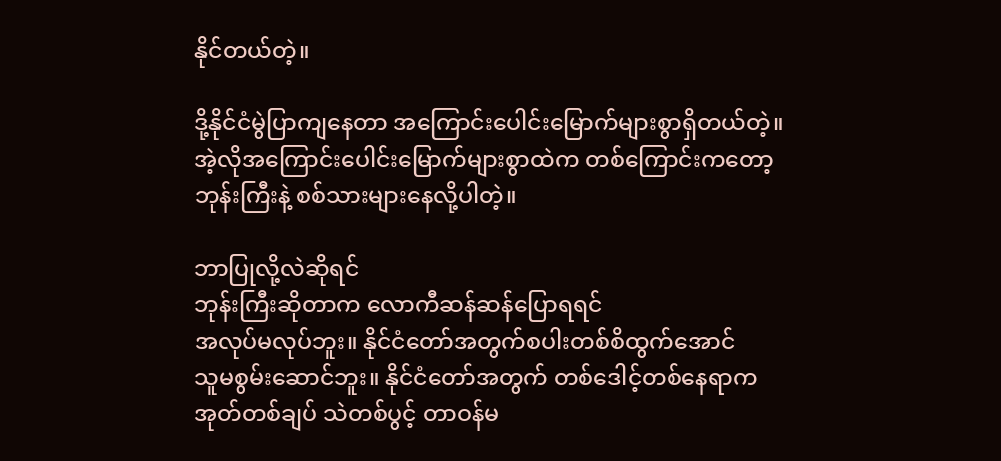နိုင်တယ်တဲ့။

ဒို့နိုင်ငံမွဲပြာကျနေတာ အကြောင်းပေါင်းမြောက်များစွာရှိတယ်တဲ့။
အဲ့လိုအကြောင်းပေါင်းမြောက်များစွာထဲက တစ်ကြောင်းကတော့
ဘုန်းကြီးနဲ့ စစ်သားများနေလို့ပါတဲ့။

ဘာပြုလို့လဲဆိုရင်
ဘုန်းကြီးဆိုတာက လောကီဆန်ဆန်ပြောရရင်
အလုပ်မလုပ်ဘူး။ နိုင်ငံတော်အတွက်စပါးတစ်စိထွက်အောင်
သူမစွမ်းဆောင်ဘူး။ နိုင်ငံတော်အတွက် တစ်ဒေါင့်တစ်နေရာက
အုတ်တစ်ချပ် သဲတစ်ပွင့် တာဝန်မ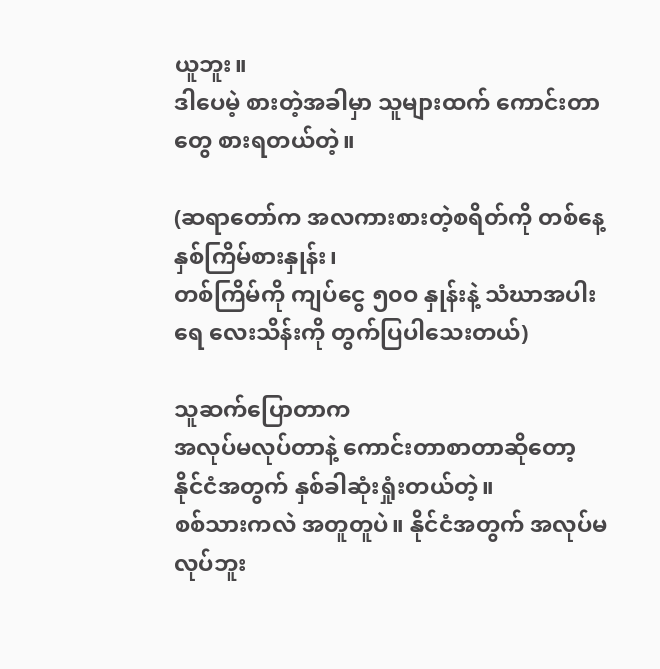ယူဘူး။
ဒါပေမဲ့ စားတဲ့အခါမှာ သူများထက် ကောင်းတာတွေ စားရတယ်တဲ့။

(ဆရာတော်က အလကားစားတဲ့စရိတ်ကို တစ်နေ့နှစ်ကြိမ်စားနှုန်း၊
တစ်ကြိမ်ကို ကျပ်ငွေ ၅၀ဝ နှုန်းနဲ့ သံဃာအပါးရေ လေးသိန်းကို တွက်ပြပါသေးတယ်)

သူဆက်ပြောတာက
အလုပ်မလုပ်တာနဲ့ ကောင်းတာစာတာဆိုတော့
နိုင်ငံအတွက် နှစ်ခါဆုံးရှုံးတယ်တဲ့။
စစ်သားကလဲ အတူတူပဲ။ နိုင်ငံအတွက် အလုပ်မလုပ်ဘူး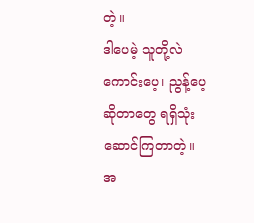တဲ့။
ဒါပေမဲ့ သူတို့လဲ ကောင်းပေ့၊ ညွန့်ပေ့ဆိုတာတွေ ရရှိသုံးဆောင်ကြတာတဲ့။
အ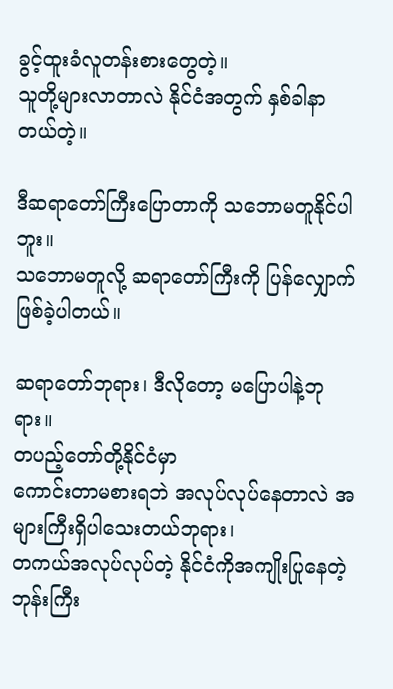ခွင့်ထူးခံလူတန်းစားတွေတဲ့။
သူတို့များလာတာလဲ နိုင်ငံအတွက် နှစ်ခါနာတယ်တဲ့။

ဒီဆရာတော်ကြီးပြောတာကို သဘောမတူနိုင်ပါဘူး။
သဘောမတူလို့ ဆရာတော်ကြီးကို ပြန်လျှောက်ဖြစ်ခဲ့ပါတယ်။

ဆရာတော်ဘုရား၊ ဒီလိုတော့ မပြောပါနဲ့ဘုရား။
တပည့်တော်တို့နိုင်ငံမှာ
ကောင်းတာမစားရဘဲ အလုပ်လုပ်နေတာလဲ အများကြီးရှိပါသေးတယ်ဘုရား၊
တကယ်အလုပ်လုပ်တဲ့ နိုင်ငံကိုအကျိုးပြုနေတဲ့
ဘုန်းကြီး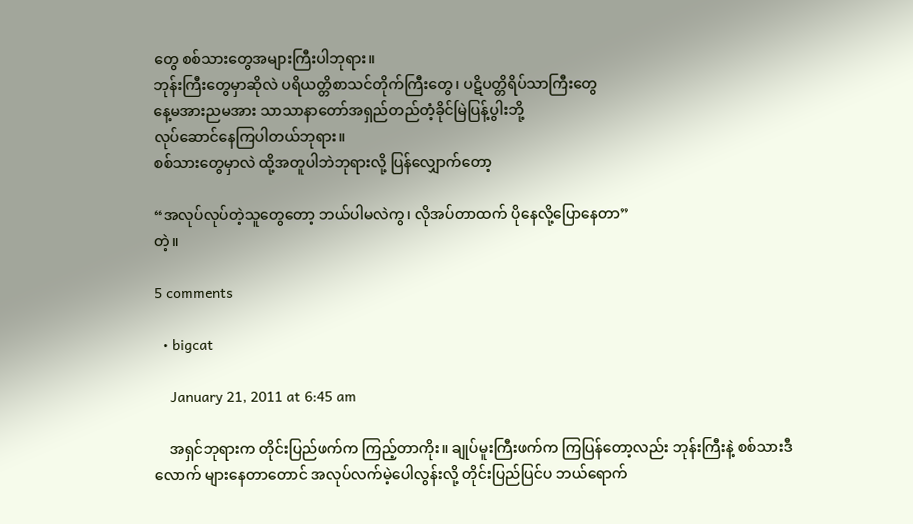တွေ စစ်သားတွေအများကြီးပါဘုရား။
ဘုန်းကြီးတွေမှာဆိုလဲ ပရိယတ္တိစာသင်တိုက်ကြီးတွေ၊ ပဋိပတ္တိရိပ်သာကြီးတွေ
နေ့မအားညမအား သာသာနာတော်အရှည်တည်တံ့ခိုင်မြဲပြန့်ပွါးဘို့
လုပ်ဆောင်နေကြပါတယ်ဘုရား။
စစ်သားတွေမှာလဲ ထို့အတူပါဘဲဘုရားလို့ ပြန်လျှောက်တော့

“အလုပ်လုပ်တဲ့သူတွေတော့ ဘယ်ပါမလဲကွ၊ လိုအပ်တာထက် ပိုနေလို့ပြောနေတာ”
တဲ့။

5 comments

  • bigcat

    January 21, 2011 at 6:45 am

    အရှင်ဘုရားက တိုင်းပြည်ဖက်က ကြည့်တာကိုး။ ချုပ်မူးကြီးဖက်က ကြပြန်တော့လည်း ဘုန်းကြီးနဲ့ စစ်သားဒီလောက် များနေတာတောင် အလုပ်လက်မဲ့ပေါလွန်းလို့ တိုင်းပြည်ပြင်ပ ဘယ်ရောက်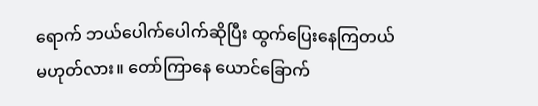ရောက် ဘယ်ပေါက်ပေါက်ဆိုပြီး ထွက်ပြေးနေကြတယ် မဟုတ်လား။ တော်ကြာနေ ယောင်ခြောက်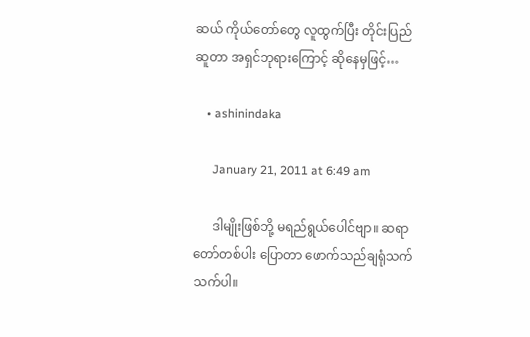ဆယ် ကိုယ်တော်တွေ လူထွက်ပြီး တိုင်းပြည်ဆူတာ အရှင်ဘုရားကြောင့် ဆိုနေမှဖြင့်…

    • ashinindaka

      January 21, 2011 at 6:49 am

      ဒါမျိုးဖြစ်ဘို့ မရည်ရွယ်ပေါင်ဗျာ။ ဆရာတော်တစ်ပါး ပြောတာ ဖောက်သည်ချရုံသက်သက်ပါ။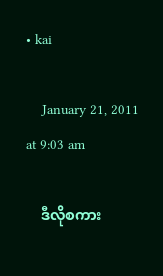• kai

    January 21, 2011 at 9:03 am

    ဒီလိုစကား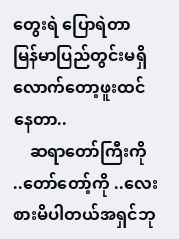တွေးရဲ ပြောရဲတာ မြန်မာပြည်တွင်းမရှိလောက်တော့ဖူးထင်နေတာ..
    ဆရာတော်ကြီးကို ..တော်တော့်ကို ..လေးစားမိပါတယ်အရှင်ဘု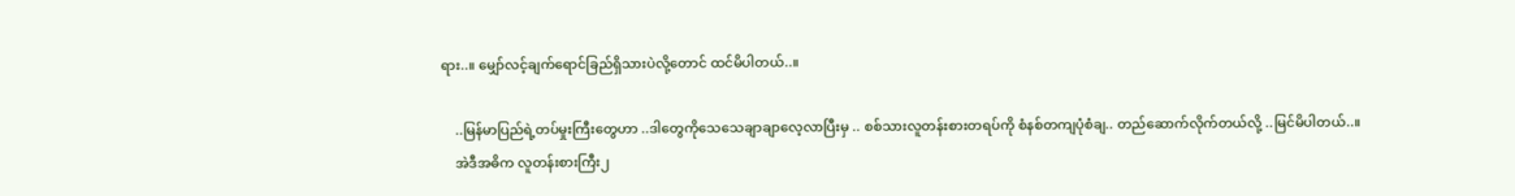ရား..။ မျှော်လင့်ချက်ရောင်ခြည်ရှိသားပဲလို့တောင် ထင်မိပါတယ်..။

    ..မြန်မာပြည်ရဲ့တပ်မှုးကြီးတွေဟာ ..ဒါတွေကိုသေသေချာချာလေ့လာပြီးမှ .. စစ်သားလူတန်းစားတရပ်ကို စံနစ်တကျပုံစံချ.. တည်ဆောက်လိုက်တယ်လို့ ..မြင်မိပါတယ်..။
    အဲဒီအဓိက လူတန်းစားကြီး၂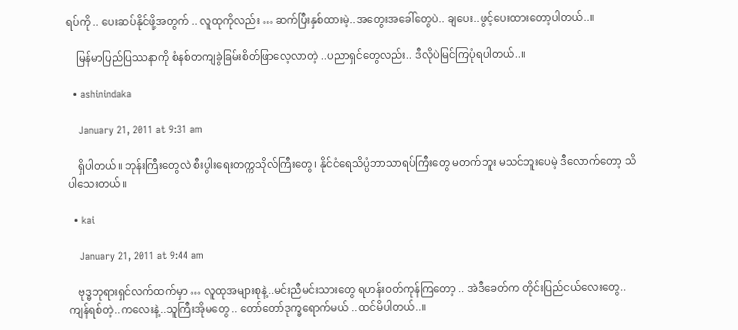ရပ်ကို .. ပေးဆပ်နိုင်ဖို့အတွက် .. လူထုကိုလည်း … ဆက်ပြီးနှစ်ထားမဲ့..အတွေးအခေါ်တွေပဲ.. ချပေး..ဖွင့်ပေးထားတော့ပါတယ်..။

    မြန်မာပြည်ပြဿနာကို စံနစ်တကျခွဲခြမ်းစိတ်ဖြာလေ့လာတဲ့ ..ပညာရှင်တွေလည်း.. ဒီလိုပဲမြင်ကြပုံရပါတယ်..။

  • ashinindaka

    January 21, 2011 at 9:31 am

    ရှိပါတယ်။ ဘုန်းကြီးတွေလဲ စီးပွါးရေးတက္ကသိုလ်ကြီးတွေ၊ နိုင်ငံရေသိပ္ပံဘာသာရပ်ကြီးတွေ မတက်ဘူး မသင်ဘူးပေမဲ့ ဒီလောက်တော့ သိပါသေးတယ်။

  • kai

    January 21, 2011 at 9:44 am

    ဗုဒ္ဓဘုရားရှင်လက်ထက်မှာ … လူထုအများစုနဲ့..မင်းညီမင်းသားတွေ ရဟန်းဝတ်ကုန်ကြတော့ .. အဲဒီခေတ်က တိုင်းပြည်ငယ်လေးတွေ.. ကျန်ရစ်တဲ့..ကလေးနဲ့..သူကြီးအိုမတွေ .. တော်တော်ဒုက္ခရောက်မယ် ..ထင်မိပါတယ်..။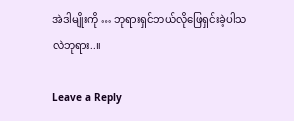အဲဒါမျိုးကို … ဘုရားရှင်ဘယ်လိုဖြေရှင်းခဲ့ပါသလဲဘုရား..။

Leave a Reply